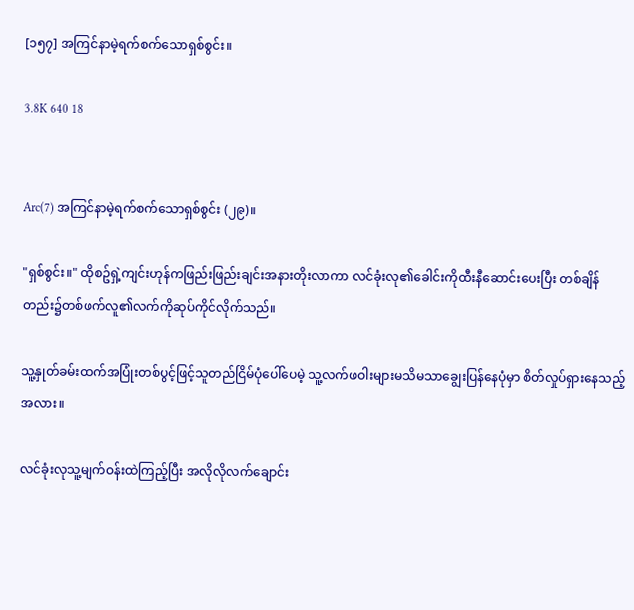[၁၅၇] အကြင်နာမဲ့ရက်စက်သောရှစ်စွင်း။

3.8K 640 18


Arc(7) အကြင်နာမဲ့ရက်စက်သောရှစ်စွင်း (၂၉)။

"ရှစ်စွင်း။" ထိုစဥ်ရှဲ့ကျင်းဟုန်ကဖြည်းဖြည်းချင်းအနားတိုးလာကာ လင်ခုံးလု၏ခေါင်းကိုထီးနီဆောင်းပေးပြီး တစ်ချိန်တည်း၌တစ်ဖက်လူ၏လက်ကိုဆုပ်ကိုင်လိုက်သည်။

သူ့နှုတ်ခမ်းထက်အပြုံးတစ်ပွင့်ဖြင့်သူတည်ငြိမ်ပုံပေါ်ပေမဲ့ သူ့လက်ဖဝါးများမသိမသာချွေးပြန်နေပုံမှာ စိတ်လှုပ်ရှားနေသည့်အလား။

လင်ခုံးလုသူ့မျက်ဝန်းထဲကြည့်ပြီး အလိုလိုလက်ချောင်း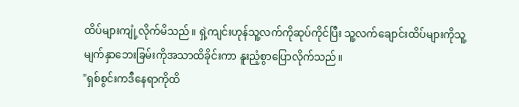ထိပ်များကျုံ့လိုက်မိသည်။ ရှဲ့ကျင်းဟုန်သူ့လက်ကိုဆုပ်ကိုင်ပြီး သူ့လက်ချောင်းထိပ်များကိုသူ့မျက်နှာဘေးခြမ်းကိုအသာထိခိုင်းကာ နူးညံ့စွာပြောလိုက်သည်။
"ရှစ်စွင်းကဒီနေရာကိုထိ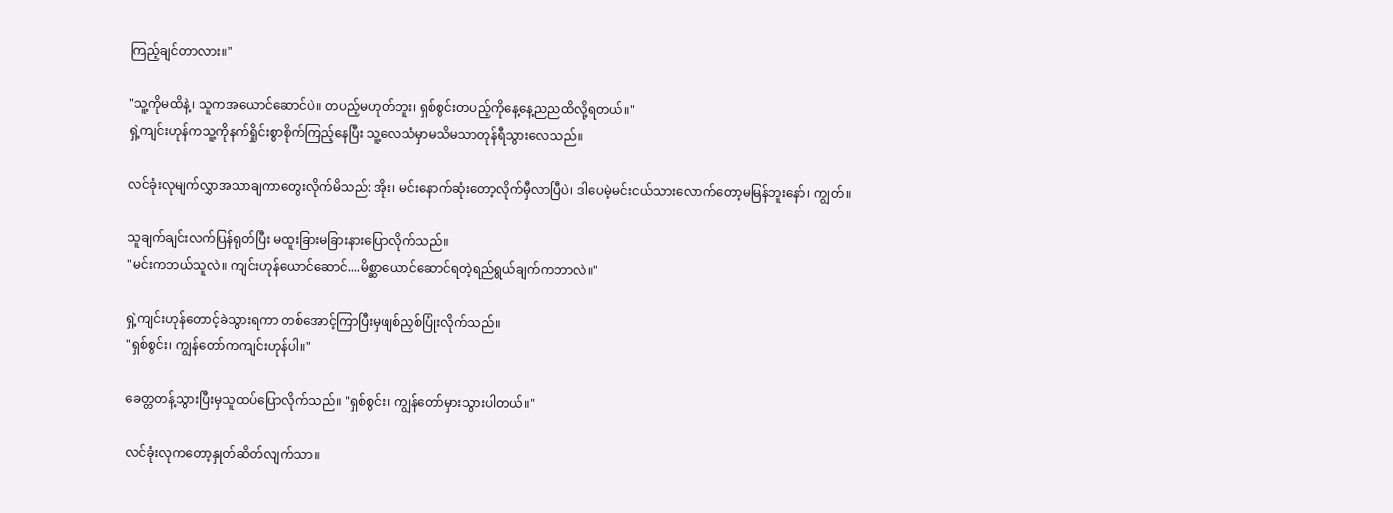ကြည့်ချင်တာလား။"

"သူ့ကိုမထိနဲ့၊ သူကအယောင်ဆောင်ပဲ။ တပည့်မဟုတ်ဘူး၊ ရှစ်စွင်းတပည့်ကိုနေ့နေ့ညညထိလို့ရတယ်။"
ရှဲ့ကျင်းဟုန်ကသူ့ကိုနက်ရှိုင်းစွာစိုက်ကြည့်နေပြီး သူ့လေသံမှာမသိမသာတုန်ရီသွားလေသည်။

လင်ခုံးလုမျက်လွှာအသာချကာတွေးလိုက်မိသည်: အိုး၊ မင်းနောက်ဆုံးတော့လိုက်မှီလာပြီပဲ၊ ဒါပေမဲ့မင်းငယ်သားလောက်တော့မမြန်ဘူးနော်၊ ကျွတ်။

သူချက်ချင်းလက်ပြန်ရုတ်ပြီး မထူးခြားမခြားနားပြောလိုက်သည်။
"မင်းကဘယ်သူလဲ။ ကျင်းဟုန်ယောင်ဆောင်....မိစ္ဆာယောင်ဆောင်ရတဲ့ရည်ရွယ်ချက်ကဘာလဲ။"

ရှဲ့ကျင်းဟုန်တောင့်ခဲသွားရကာ တစ်အောင့်ကြာပြီးမှဖျစ်ညှစ်ပြုံးလိုက်သည်။
"ရှစ်စွင်း၊ ကျွန်တော်ကကျင်းဟုန်ပါ။"

ခေတ္တတန့်သွားပြီးမှသူထပ်ပြောလိုက်သည်။ "ရှစ်စွင်း၊ ကျွန်တော်မှားသွားပါတယ်။"

လင်ခုံးလုကတော့နှုတ်ဆိတ်လျက်သာ။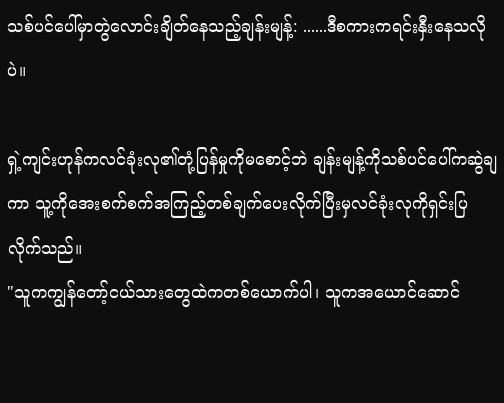သစ်ပင်ပေါ်မှာတွဲလောင်းချိတ်နေသည့်ချန်းမျန့်: ......ဒီစကားကရင်းနှီးနေသလိုပဲ။

ရှဲ့ကျင်းဟုန်ကလင်ခုံးလု၏တုံ့ပြန်မှုကိုမစောင့်ဘဲ ချန်းမျန့်ကိုသစ်ပင်ပေါ်ကဆွဲချကာ သူ့ကိုအေးစက်စက်အကြည့်တစ်ချက်ပေးလိုက်ပြီးမှလင်ခုံးလုကိုရှင်းပြလိုက်သည်။
"သူကကျွန်တော့်ငယ်သားတွေထဲကတစ်ယောက်ပါ၊ သူကအယောင်ဆောင်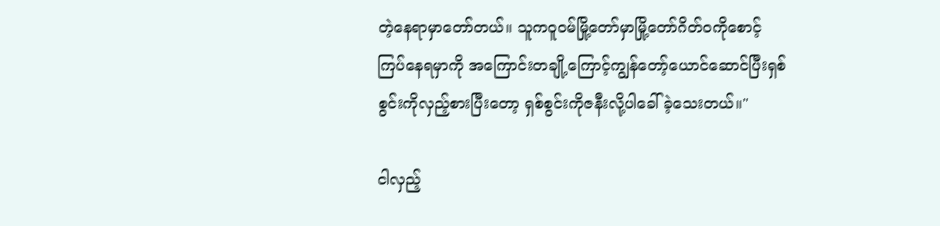တဲ့နေရာမှာတော်တယ်။ သူကဝူဝမ်မြို့တော်မှာမြို့တော်ဂိတ်ဝကိုစောင့်ကြပ်နေရမှာကို အကြောင်းတချို့ကြောင့်ကျွန်တော့်ယောင်ဆောင်ပြီးရှစ်စွင်းကိုလှည့်စားပြီးတော့ ရှစ်စွင်းကိုဇနီးလို့ပါခေါ်ခဲ့သေးတယ်။"

ငါလှည့်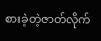စားခဲ့တဲ့ဇာတ်လိုက်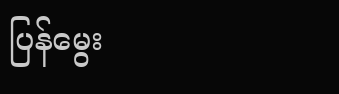ပြန်မွေး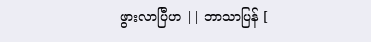ဖွားလာပြီဟ || ဘာသာပြန် [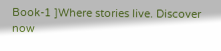Book-1 ]Where stories live. Discover now